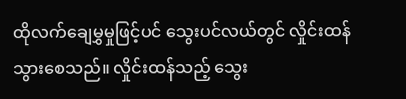ထိုလက်ချေမွှမှုဖြင့်ပင် သွေးပင်လယ်တွင် လှိုင်းထန်သွားစေသည်။ လှိုင်းထန်သည့် သွေး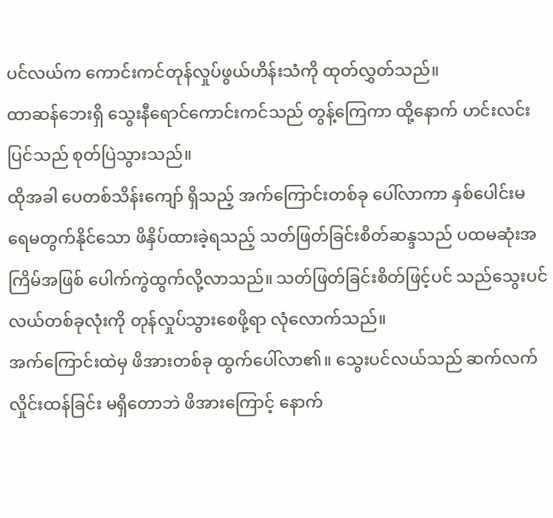ပင်လယ်က ကောင်းကင်တုန်လှုပ်ဖွယ်ဟိန်းသံကို ထုတ်လွှတ်သည်။
ထာဆန်ဘေးရှိ သွေးနီရောင်ကောင်းကင်သည် တွန့်ကြေကာ ထို့နောက် ဟင်းလင်းပြင်သည် စုတ်ပြဲသွားသည်။
ထိုအခါ ပေတစ်သိန်းကျော် ရှိသည့် အက်ကြောင်းတစ်ခု ပေါ်လာကာ နှစ်ပေါင်းမရေမတွက်နိုင်သော ဖိနှိပ်ထားခဲ့ရသည့် သတ်ဖြတ်ခြင်းစိတ်ဆန္ဒသည် ပထမဆုံးအကြိမ်အဖြစ် ပေါက်ကွဲထွက်လို့လာသည်။ သတ်ဖြတ်ခြင်းစိတ်ဖြင့်ပင် သည်သွေးပင်လယ်တစ်ခုလုံးကို တုန်လှုပ်သွားစေဖို့ရာ လုံလောက်သည်။
အက်ကြောင်းထဲမှ ဖိအားတစ်ခု ထွက်ပေါ်လာ၏။ သွေးပင်လယ်သည် ဆက်လက် လှိုင်းထန်ခြင်း မရှိတောဘဲ ဖိအားကြောင့် နောက်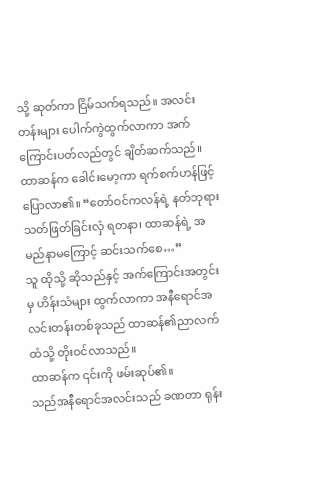သို့ ဆုတ်ကာ ငြိမ်သက်ရသည်။ အလင်းတန်းများ ပေါက်ကွဲထွက်လာကာ အက်ကြောင်းပတ်လည်တွင် ချိတ်ဆက်သည်။
ထာဆန်က ခေါင်းမော့ကာ ရက်စက်ဟန်ဖြင့် ပြောလာ၏။ “တော်ဝင်ကလန်ရဲ့ နတ်ဘုရားသတ်ဖြတ်ခြင်းလှံ ရတနာ၊ ထာဆန်ရဲ့ အမည်နာမကြောင့် ဆင်းသက်စေ…”
သူ ထိုသို့ ဆိုသည်နှင့် အက်ကြောင်းအတွင်းမှ ဟိန်းသံများ ထွက်လာကာ အနီရောင်အလင်းတန်းတစ်ခုသည် ထာဆန်၏ညာလက်ထံသို့ တိုးဝင်လာသည်။
ထာဆန်က ၎င်းကို ဖမ်းဆုပ်၏။
သည်အနီရောင်အလင်းသည် ခဏတာ ရုန်း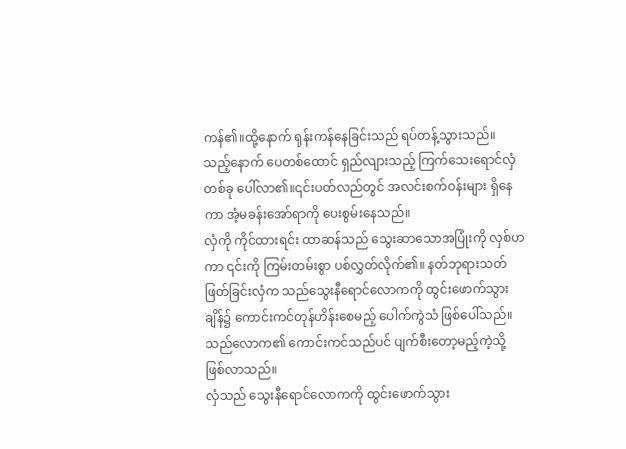ကန်၏။ထို့နောက် ရုန်းကန်နေခြင်းသည် ရပ်တန့်သွားသည်။ သည့်နောက် ပေတစ်ထောင် ရှည်လျားသည့် ကြက်သေးရောင်လှံတစ်ခု ပေါ်လာ၏။၎င်းပတ်လည်တွင် အလင်းစက်ဝန်းများ ရှိနေကာ အံ့မခန်းအော်ရာကို ပေးစွမ်းနေသည်။
လှံကို ကိုင်ထားရင်း ထာဆန်သည် သွေးဆာသောအပြုံးကို လှစ်ဟကာ ၎င်းကို ကြမ်းတမ်းစွာ ပစ်လွှတ်လိုက်၏။ နတ်ဘုရားသတ်ဖြတ်ခြင်းလှံက သည်သွေးနီရောင်လောကကို ထွင်းဖောက်သွားချိန်၌ ကောင်းကင်တုန်ဟိန်းစေမည့် ပေါက်ကွဲသံ ဖြစ်ပေါ်သည်။ သည်လောက၏ ကောင်းကင်သည်ပင် ပျက်စီးတော့မည့်ကဲ့သို့ ဖြစ်လာသည်။
လှံသည် သွေးနီရောင်လောကကို ထွင်းဖောက်သွား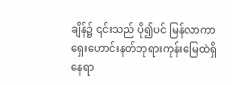ချိန်၌ ၎င်းသည် ပို၍ပင် မြန်လာကာ ရှေးဟောင်းနတ်ဘုရားကုန်းမြေထဲရှိ နေရာ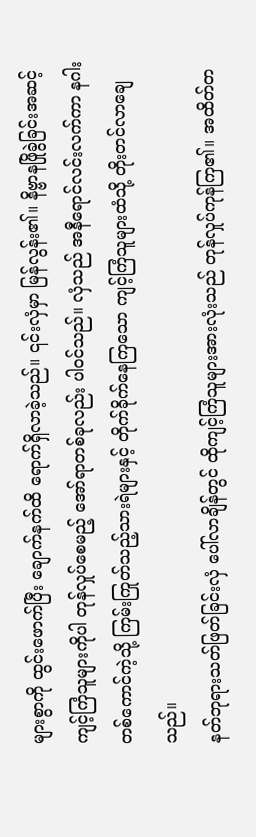များစွာကို ထွင်းဖောက်ပြီး ချောက်နက်ထိ ရောက်ရှိလာခဲ့သည်။ ၎င်းလှံမှာ မြန်လွန်း၏။ နိဗ္ဗာနဖြိုခွဲခြင်းအဆင့်ကျင့်ကြံသူများကိုပါ တုန်လှုပ်စေမည့် အော်ရာတစ်ခုလည်း ပါဝင်သည်။ လှံသည် အနီရောင်လင်းလက်ကာ နဂါးတစ်ကောင်ကဲ့သို့ ကြမ်းကြုတ်သည့်သားရဲများနှင့် တိုက်ခိုက်နေကြသော ကျင့်ကြံသူများထံသို့ တိုးတင်လာချေသည်။
နတ်ဘုရားသတ်ဖြတ်ခြင်းလှံ ပေါ်လာချိန်တွင် ထိုကျင့်ကြံသူများအားလုံးသည် တုန်လှုပ်ကုန်ကြ၏။ အထိတ်တ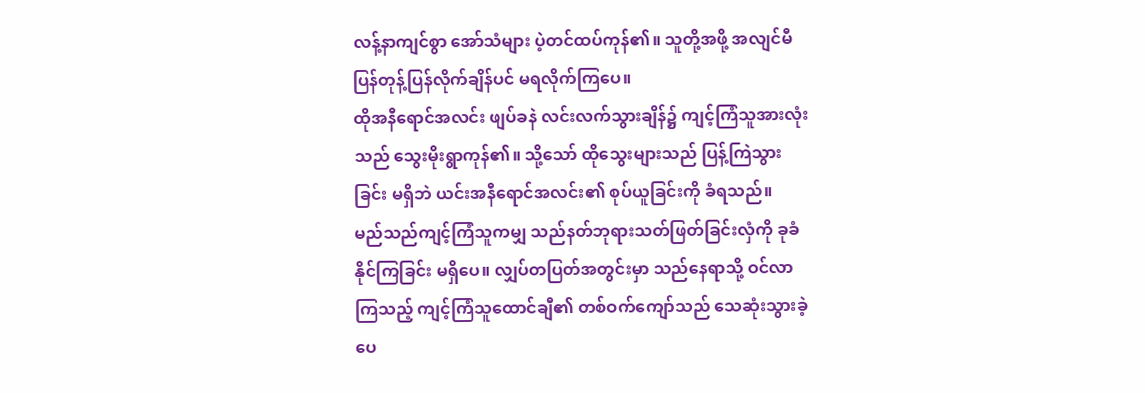လန့်နာကျင်စွာ အော်သံများ ပဲ့တင်ထပ်ကုန်၏။ သူတို့အဖို့ အလျင်မီ ပြန်တုန့်ပြန်လိုက်ချိန်ပင် မရလိုက်ကြပေ။
ထိုအနီရောင်အလင်း ဖျပ်ခနဲ လင်းလက်သွားချိန်၌ ကျင့်ကြံသူအားလုံးသည် သွေးမိုးရွာကုန်၏။ သို့သော် ထိုသွေးများသည် ပြန့်ကြဲသွားခြင်း မရှိဘဲ ယင်းအနီရောင်အလင်း၏ စုပ်ယူခြင်းကို ခံရသည်။
မည်သည်ကျင့်ကြံသူကမျှ သည်နတ်ဘုရားသတ်ဖြတ်ခြင်းလှံကို ခုခံနိုင်ကြခြင်း မရှိပေ။ လျှပ်တပြတ်အတွင်းမှာ သည်နေရာသို့ ဝင်လာကြသည့် ကျင့်ကြံသူထောင်ချီ၏ တစ်ဝက်ကျော်သည် သေဆုံးသွားခဲ့ပေ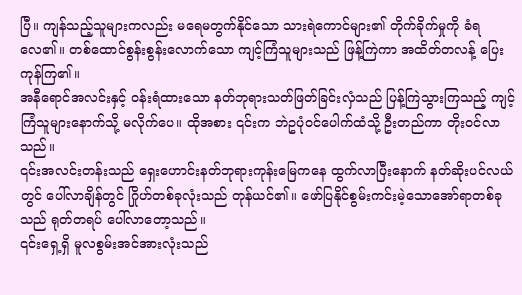ပြီ။ ကျန်သည့်သူများကလည်း မရေမတွက်နိုင်သော သားရဲကောင်များ၏ တိုက်ခိုက်မှုကို ခံရလေ၏။ တစ်ထောင်စွန်းစွန်းလောက်သော ကျင့်ကြံသူများသည် ဖြန့်ကြဲကာ အထိတ်တလန့် ပြေးကုန်ကြ၏။
အနီရောင်အလင်းနှင့် ဝန်းရံထားသော နတ်ဘုရားသတ်ဖြတ်ခြင်းလှံသည် ပြန့်ကြဲသွားကြသည့် ကျင့်ကြံသူများနောက်သို့ မလိုက်ပေ။ ထိုအစား ၎င်းက ဘဲဥပုံဝင်ပေါက်ထံသို့ ဦးတည်ကာ တိုးဝင်လာသည်။
၎င်းအလင်းတန်းသည် ရှေးဟောင်းနတ်ဘုရားကုန်းမြေကနေ ထွက်လာပြီးနောက် နတ်ဆိုးပင်လယ်တွင် ပေါ်လာချိန်တွင် ဂြိုဟ်တစ်ခုလုံးသည် တုန်ယင်၏။ ဖော်ပြနိုင်စွမ်းကင်းမဲ့သောအော်ရာတစ်ခုသည် ရုတ်တရပ် ပေါ်လာတော့သည်။
၎င်းရှေ့ရှိ မူလစွမ်းအင်အားလုံးသည်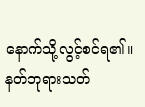နောက်သို့လွင့်စင်ရ၏။ နတ်ဘုရားသတ်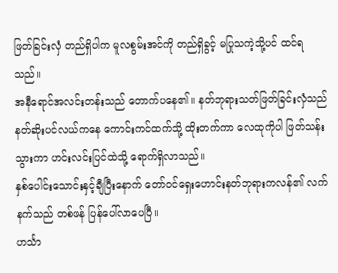ဖြတ်ခြင်းလှံ တည်ရှိပါက မူလစွမ်းအင်ကို တည်ရှိခွင့် မပြုသကဲ့သို့ပင် ထင်ရသည်။
အနီရောင်အလင်းတန်းသည် တောက်ပနေ၏။ နတ်ဘုရားသတ်ဖြတ်ခြင်းလှံသည် နတ်ဆိုးပင်လယ်ကနေ ကောင်းကင်ထက်သို့ ထိုးတက်ကာ လေထုကိုပါ ဖြတ်သန်းသွားကာ ဟင်းလင်းပြင်ထဲသို့ ရောက်ရှိလာသည်။
နှစ်ပေါင်းသောင်းနှင့်ချီပြီးနောက် တော်ဝင်ရှေးဟောင်းနတ်ဘုရားကလန်၏ လက်နက်သည် တစ်ဖန် ပြန်ပေါ်လာပေပြီ။
ဟင်္သာ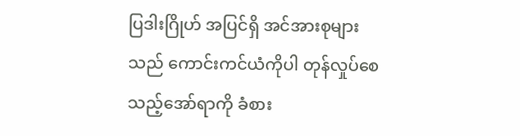ပြဒါးဂြိုဟ် အပြင်ရှိ အင်အားစုများသည် ကောင်းကင်ယံကိုပါ တုန်လှုပ်စေသည့်အော်ရာကို ခံစား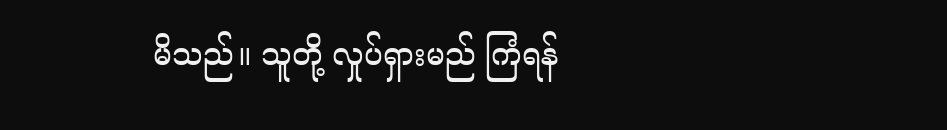မိသည်။ သူတို့ လှုပ်ရှားမည် ကြံရန်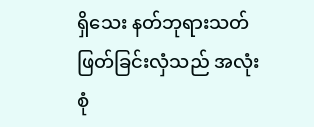ရှိသေး နတ်ဘုရားသတ်ဖြတ်ခြင်းလှံသည် အလုံးစုံ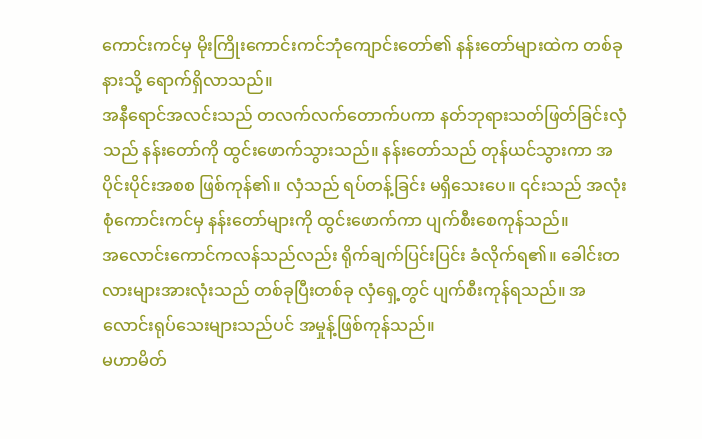ကောင်းကင်မှ မိုးကြိုးကောင်းကင်ဘုံကျောင်းတော်၏ နန်းတော်များထဲက တစ်ခုနားသို့ ရောက်ရှိလာသည်။
အနီရောင်အလင်းသည် တလက်လက်တောက်ပကာ နတ်ဘုရားသတ်ဖြတ်ခြင်းလှံသည် နန်းတော်ကို ထွင်းဖောက်သွားသည်။ နန်းတော်သည် တုန်ယင်သွားကာ အပိုင်းပိုင်းအစစ ဖြစ်ကုန်၏။ လှံသည် ရပ်တန့်ခြင်း မရှိသေးပေ။ ၎င်းသည် အလုံးစုံကောင်းကင်မှ နန်းတော်များကို ထွင်းဖောက်ကာ ပျက်စီးစေကုန်သည်။
အလောင်းကောင်ကလန်သည်လည်း ရိုက်ချက်ပြင်းပြင်း ခံလိုက်ရ၏။ ခေါင်းတလားများအားလုံးသည် တစ်ခုပြီးတစ်ခု လှံရှေ့တွင် ပျက်စီးကုန်ရသည်။ အလောင်းရုပ်သေးများသည်ပင် အမှုန့်ဖြစ်ကုန်သည်။
မဟာမိတ်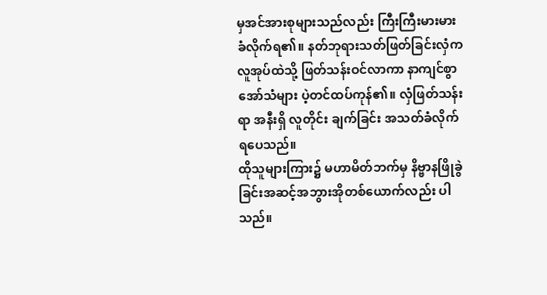မှအင်အားစုများသည်လည်း ကြီးကြီးမားမား ခံလိုက်ရ၏။ နတ်ဘုရားသတ်ဖြတ်ခြင်းလှံက လူအုပ်ထဲသို့ ဖြတ်သန်းဝင်လာကာ နာကျင်စွာအော်သံများ ပဲ့တင်ထပ်ကုန်၏။ လှံဖြတ်သန်းရာ အနီးရှိ လူတိုင်း ချက်ခြင်း အသတ်ခံလိုက်ရပေသည်။
ထိုသူများကြား၌ မဟာမိတ်ဘက်မှ နိဗ္ဗာနဖြိုခွဲခြင်းအဆင့်အဘွားအိုတစ်ယောက်လည်း ပါသည်။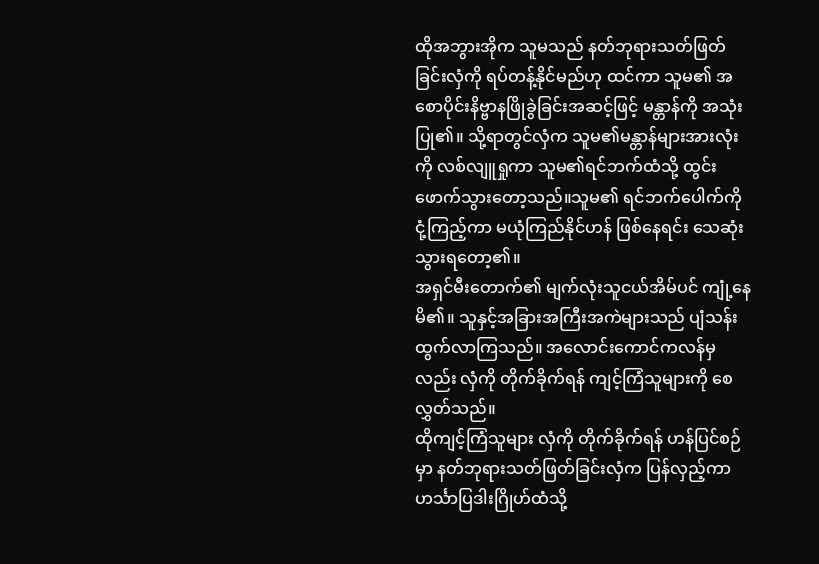ထိုအဘွားအိုက သူမသည် နတ်ဘုရားသတ်ဖြတ်ခြင်းလှံကို ရပ်တန့်နိုင်မည်ဟု ထင်ကာ သူမ၏ အစောပိုင်းနိဗ္ဗာနဖြိုခွဲခြင်းအဆင့်ဖြင့် မန္တာန်ကို အသုံးပြု၏။ သို့ရာတွင်လှံက သူမ၏မန္တာန်များအားလုံးကို လစ်လျူရှုကာ သူမ၏ရင်ဘက်ထံသို့ ထွင်းဖောက်သွားတော့သည်။သူမ၏ ရင်ဘက်ပေါက်ကို ငုံ့ကြည့်ကာ မယုံကြည်နိုင်ဟန် ဖြစ်နေရင်း သေဆုံးသွားရတော့၏။
အရှင်မီးတောက်၏ မျက်လုံးသူငယ်အိမ်ပင် ကျုံ့နေမိ၏။ သူနှင့်အခြားအကြီးအကဲများသည် ပျံသန်းထွက်လာကြသည်။ အလောင်းကောင်ကလန်မှလည်း လှံကို တိုက်ခိုက်ရန် ကျင့်ကြံသူများကို စေလွှတ်သည်။
ထိုကျင့်ကြံသူများ လှံကို တိုက်ခိုက်ရန် ဟန်ပြင်စဉ်မှာ နတ်ဘုရားသတ်ဖြတ်ခြင်းလှံက ပြန်လှည့်ကာ ဟင်္သာပြဒါးဂြိုဟ်ထံသို့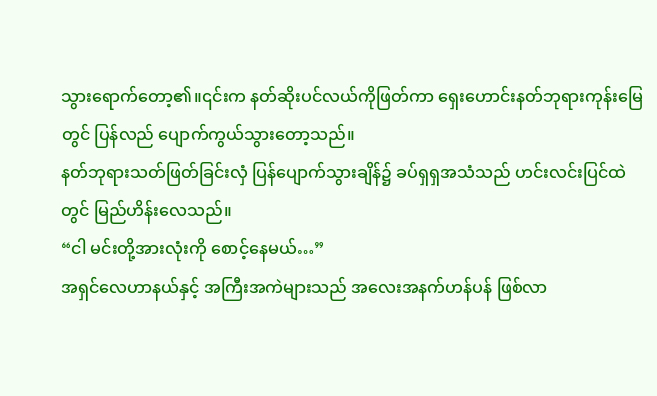သွားရောက်တော့၏။၎င်းက နတ်ဆိုးပင်လယ်ကိုဖြတ်ကာ ရှေးဟောင်းနတ်ဘုရားကုန်းမြေတွင် ပြန်လည် ပျောက်ကွယ်သွားတော့သည်။
နတ်ဘုရားသတ်ဖြတ်ခြင်းလှံ ပြန်ပျောက်သွားချိန်၌ ခပ်ရှရှအသံသည် ဟင်းလင်းပြင်ထဲတွင် မြည်ဟိန်းလေသည်။
“ငါ မင်းတို့အားလုံးကို စောင့်နေမယ်…”
အရှင်လေဟာနယ်နှင့် အကြီးအကဲများသည် အလေးအနက်ဟန်ပန် ဖြစ်လာ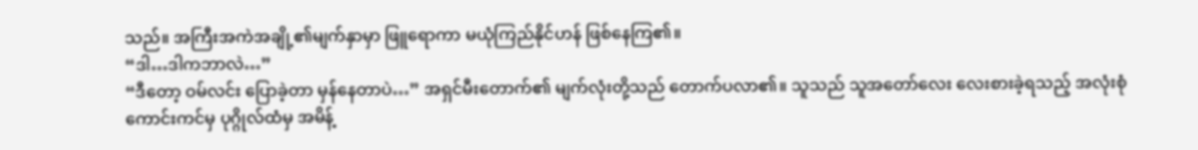သည်။ အကြီးအကဲအချို့၏မျက်နှာမှာ ဖြူရောကာ မယုံကြည်နိုင်ဟန် ဖြစ်နေကြ၏။
“ဒါ…ဒါကဘာလဲ…”
“ဒီတော့ ဝမ်လင်း ပြောခဲ့တာ မှန်နေတာပဲ…” အရှင်မီးတောက်၏ မျက်လုံးတို့သည် တောက်ပလာ၏။ သူသည် သူအတော်လေး လေးစားခဲ့ရသည့် အလုံးစုံကောင်းကင်မှ ပုဂ္ဂိုလ်ထံမှ အမိန့်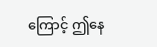ကြောင့် ဤနေ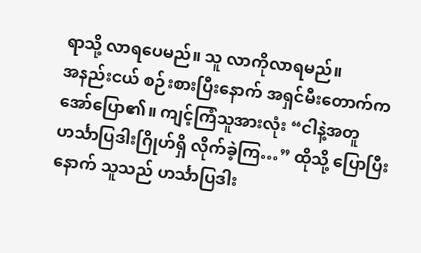ရာသို့ လာရပေမည်။ သူ လာကိုလာရမည်။
အနည်းငယ် စဉ်းစားပြီးနောက် အရှင်မီးတောက်က အော်ပြော၏။ ကျင့်ကြံသူအားလုံး “ငါနဲ့အတူ ဟင်္သာပြဒါးဂြိုဟ်ရှိ လိုက်ခဲ့ကြ…” ထိုသို့ ပြောပြီးနောက် သူသည် ဟင်္သာပြဒါး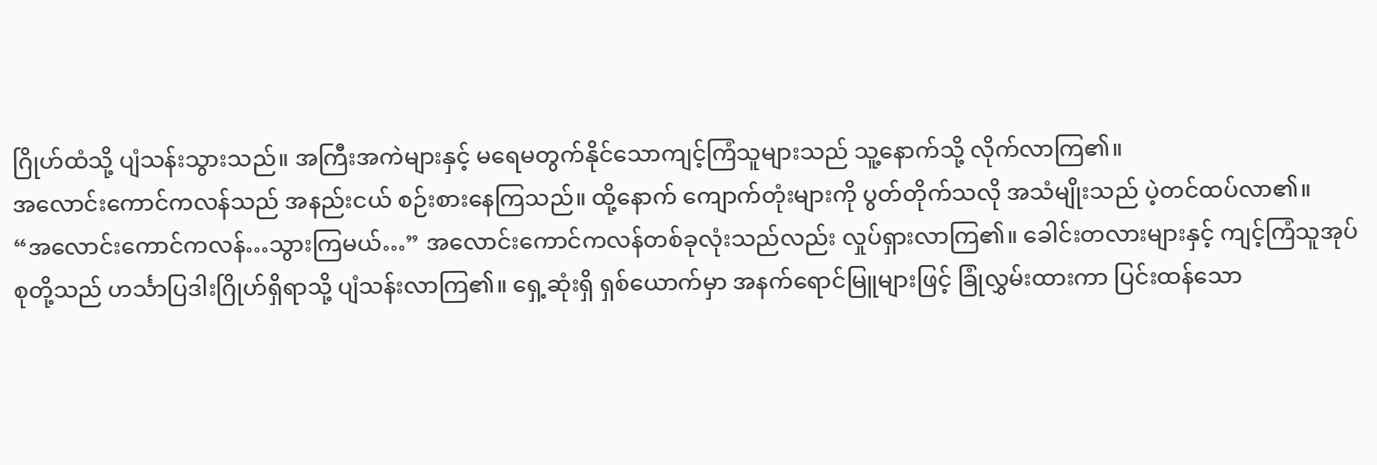ဂြိုဟ်ထံသို့ ပျံသန်းသွားသည်။ အကြီးအကဲများနှင့် မရေမတွက်နိုင်သောကျင့်ကြံသူများသည် သူ့နောက်သို့ လိုက်လာကြ၏။
အလောင်းကောင်ကလန်သည် အနည်းငယ် စဉ်းစားနေကြသည်။ ထို့နောက် ကျောက်တုံးများကို ပွတ်တိုက်သလို အသံမျိုးသည် ပဲ့တင်ထပ်လာ၏။
“အလောင်းကောင်ကလန်…သွားကြမယ်…” အလောင်းကောင်ကလန်တစ်ခုလုံးသည်လည်း လှုပ်ရှားလာကြ၏။ ခေါင်းတလားများနှင့် ကျင့်ကြံသူအုပ်စုတို့သည် ဟင်္သာပြဒါးဂြိုဟ်ရှိရာသို့ ပျံသန်းလာကြ၏။ ရှေ့ဆုံးရှိ ရှစ်ယောက်မှာ အနက်ရောင်မြူများဖြင့် ခြုံလွှမ်းထားကာ ပြင်းထန်သော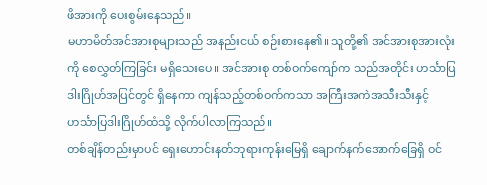ဖိအားကို ပေးစွမ်းနေသည်။
မဟာမိတ်အင်အားစုများသည် အနည်းငယ် စဉ်းစားနေ၏။ သူတို့၏ အင်အားစုအားလုံးကို စေလွှတ်ကြခြင်း မရှိသေးပေ။ အင်အားစု တစ်ဝက်ကျော်က သည်အတိုင်း ဟင်္သာပြဒါးဂြိုဟ်အပြင်တွင် ရှိနေကာ ကျန်သည့်တစ်ဝက်ကသာ အကြီးအကဲအသီးသီးနှင့် ဟင်္သာပြဒါးဂြိုဟ်ထံသို့ လိုက်ပါလာကြသည်။
တစ်ချိန်တည်းမှာပင် ရှေးဟောင်းနတ်ဘုရားကုန်းမြေရှိ ချောက်နက်အောက်ခြေရှိ ဝင်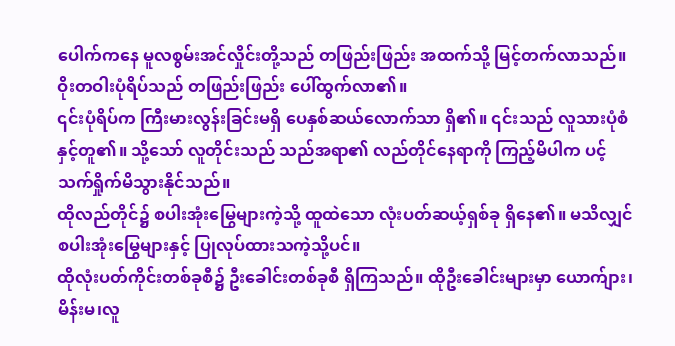ပေါက်ကနေ မူလစွမ်းအင်လှိုင်းတို့သည် တဖြည်းဖြည်း အထက်သို့ မြင့်တက်လာသည်။
ဝိုးတဝါးပုံရိပ်သည် တဖြည်းဖြည်း ပေါ်ထွက်လာ၏။
၎င်းပုံရိပ်က ကြီးမားလွန်းခြင်းမရှိ ပေနှစ်ဆယ်လောက်သာ ရှိ၏။ ၎င်းသည် လူသားပုံစံနှင့်တူ၏။ သို့သော် လူတိုင်းသည် သည်အရာ၏ လည်တိုင်နေရာကို ကြည့်မိပါက ပင့်သက်ရှိုက်မိသွားနိုင်သည်။
ထိုလည်တိုင်၌ စပါးအုံးမြွေများကဲ့သို့ ထူထဲသော လုံးပတ်ဆယ့်ရှစ်ခု ရှိနေ၏။ မသိလျှင် စပါးအုံးမြွေများနှင့် ပြုလုပ်ထားသကဲ့သို့ပင်။
ထိုလုံးပတ်ကိုင်းတစ်ခုစီ၌ ဦးခေါင်းတစ်ခုစီ ရှိကြသည်။ ထိုဦးခေါင်းများမှာ ယောက်ျား၊မိန်းမ၊လူ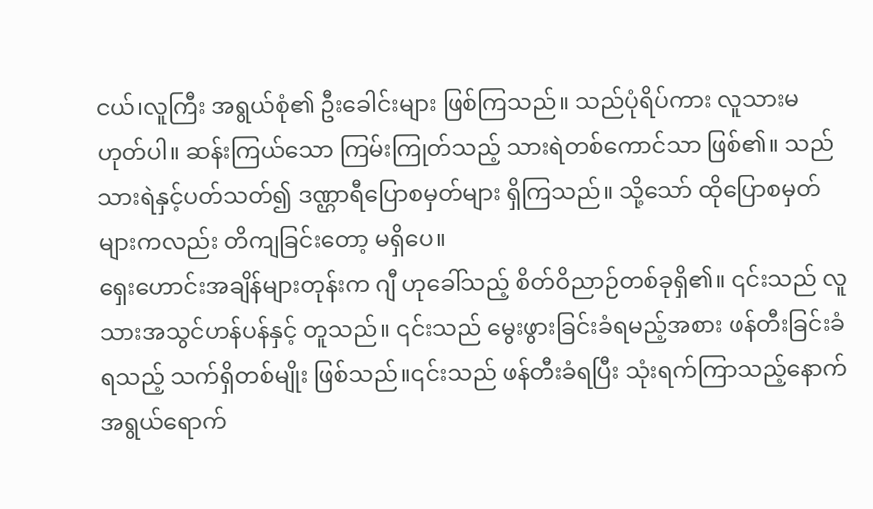ငယ်၊လူကြီး အရွယ်စုံ၏ ဦးခေါင်းများ ဖြစ်ကြသည်။ သည်ပုံရိပ်ကား လူသားမဟုတ်ပါ။ ဆန်းကြယ်သော ကြမ်းကြုတ်သည့် သားရဲတစ်ကောင်သာ ဖြစ်၏။ သည်သားရဲနှင့်ပတ်သတ်၍ ဒဏ္ဌာရီပြောစမှတ်များ ရှိကြသည်။ သို့သော် ထိုပြောစမှတ်များကလည်း တိကျခြင်းတော့ မရှိပေ။
ရှေးဟောင်းအချိန်များတုန်းက ဂျီ ဟုခေါ်သည့် စိတ်ဝိညာဉ်တစ်ခုရှိ၏။ ၎င်းသည် လူသားအသွင်ဟန်ပန်နှင့် တူသည်။ ၎င်းသည် မွေးဖွားခြင်းခံရမည့်အစား ဖန်တီးခြင်းခံရသည့် သက်ရှိတစ်မျိုး ဖြစ်သည်။၎င်းသည် ဖန်တီးခံရပြီး သုံးရက်ကြာသည့်နောက် အရွယ်ရောက်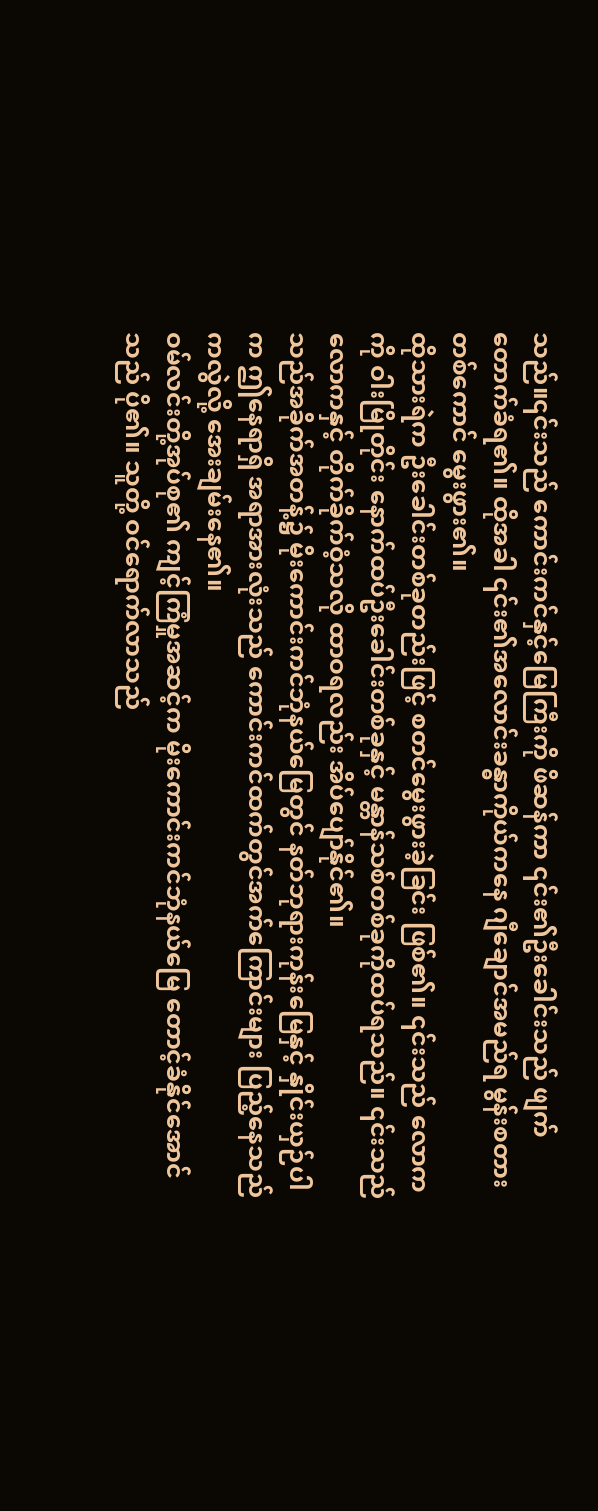သည်။၎င်းသည် ကောင်းကင်နှင့်မြေကြီးကို ဖိဆန်ကာ ၎င်း၏ဦးခေါင်းသည် ဖျက်တောက်ခံရ၏။ ထိုအခါ ၎င်း၏အလောင်းခန္ဓာကိုယ်ကနေ ဂျီချောင်အမည်ရ မွန်းစတားတစ်ကောင် မွေးဖွား၏။
ထိုသားရဲက ဦးခေါင်းတစ်ခုတည်းဖြင့် စတင်မွေးဖွားခဲ့ခြင်း ဖြစ်၏။ ၎င်းသည် လောကကို ဝါးမြိုတိုင်း နောက်ထပ်ဦးခေါင်းတစ်ခုနှင့် မန္တာန်သစ်တစ်ခုကိုထပ်ရသည်။ ၎င်းသည် လောကနှင့် တိုက်ခိုက်ဝံ့သလို ထာဝရလည်း အိပ်ပျော်နိုင်၏။
သည်အခိုက်အတန့်၌ မိုးကောင်းကင်ဘုံနယ်မြေတွင် နတ်ဘုရားကုန်းမြေနှင့် နှိုင်းယှဉ်ပါက ဤနေရာရှိ အရာအားလုံးသည် ကောင်းကင်ထက်တွင်အက်ကြောင်းများ ပြည့်နေသည်ကလွဲလို့ အေးချမ်းနေ၏။
ဝမ်လင်းတို့အုပ်စု၏ ကျင့်ကြံမှုအဆင့်က မိုးကောင်းကင်ဘုံနယ်မြေ တောင့်ခံနိုင်အောင်သည် ပို၏။ သူတို့ ဝင်ရောက်လာသည်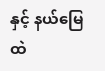နှင့် နယ်မြေထဲ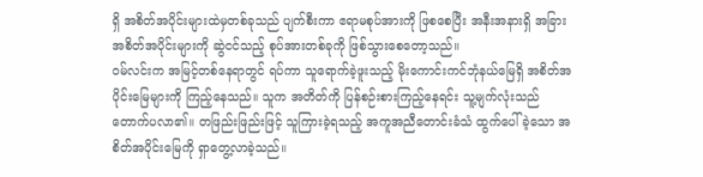ရှိ အစိတ်အပိုင်းများထဲမှတစ်ခုသည် ပျက်စီးကာ ဧရာမစုပ်အားကို ဖြစစေပြီး အနီးအနားရှိ အခြားအစိတ်အပိုင်းများကို ဆွဲငင်သည့် စုပ်အားတစ်ခုကို ဖြစ်သွားစေတော့သည်။
ဝမ်လင်းက အမြင့်တစ်နေရာတွင် ရပ်ကာ သူရောက်ခဲ့ဖူးသည့် မိုးကောင်းကင်ဘုံနယ်မြေရှိ အစိတ်အပိုင်းမြေများကို ကြည့်နေသည်။ သူက အတိတ်ကို ပြန်စဉ်းစားကြည့်နေရင်း သူ့မျက်လုံးသည် တောက်ပလာ၏။ တဖြည်းဖြည်းဖြင့် သူကြားခဲ့ရသည့် အကူအညီတောင်းခံသံ ထွက်ပေါ်ခဲ့သော အစိတ်အပိုင်းမြေကို ရှာတွေ့လာခဲ့သည်။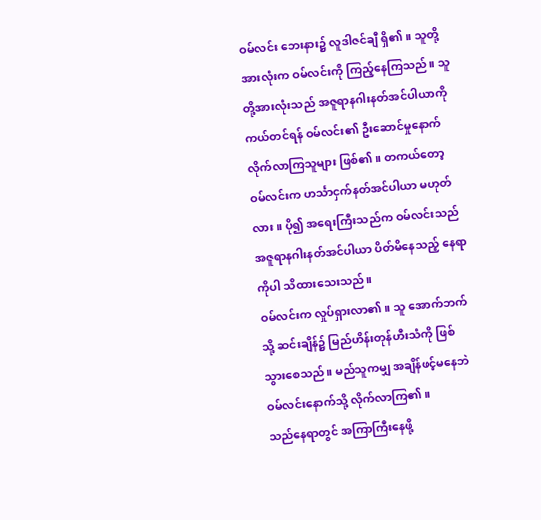ဝမ်လင်း ဘေးနား၌ လူဒါဇင်ချီ ရှိ၏။ သူတို့အားလုံးက ဝမ်လင်းကို ကြည့်နေကြသည်။ သူတို့အားလုံးသည် အဇူရာနဂါးနတ်အင်ပါယာကို ကယ်တင်ရန် ဝမ်လင်း၏ ဦးဆောင်မှုနောက် လိုက်လာကြသူများ ဖြစ်၏။ တကယ်တော့ ဝမ်လင်းက ဟင်္သာငှက်နတ်အင်ပါယာ မဟုတ်လား။ ပို၍ အရေးကြီးသည်က ဝမ်လင်းသည် အဇူရာနဂါးနတ်အင်ပါယာ ပိတ်မိနေသည့် နေရာကိုပါ သိထားသေးသည်။
ဝမ်လင်းက လှုပ်ရှားလာ၏။ သူ အောက်ဘက်သို့ ဆင်းချိန်၌ မြည်ဟိန်းတုန်ဟီးသံကို ဖြစ်သွားစေသည်။ မည်သူကမျှ အချိန်ဖင့်မနေဘဲ ဝမ်လင်းနောက်သို့ လိုက်လာကြ၏။
သည်နေရာတွင် အကြာကြီးနေဖို့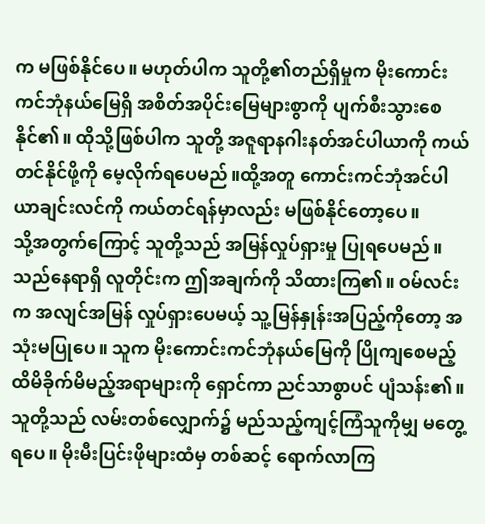က မဖြစ်နိုင်ပေ။ မဟုတ်ပါက သူတို့၏တည်ရှိမှုက မိုးကောင်းကင်ဘုံနယ်မြေရှိ အစိတ်အပိုင်းမြေများစွာကို ပျက်စီးသွားစေနိုင်၏။ ထိုသို့ဖြစ်ပါက သူတို့ အဇူရာနဂါးနတ်အင်ပါယာကို ကယ်တင်နိုင်ဖို့ကို မေ့လိုက်ရပေမည်။ထို့အတူ ကောင်းကင်ဘုံအင်ပါယာချင်းလင်ကို ကယ်တင်ရန်မှာလည်း မဖြစ်နိုင်တော့ပေ။
သို့အတွက်ကြောင့် သူတို့သည် အမြန်လှုပ်ရှားမှု ပြုရပေမည်။
သည်နေရာရှိ လူတိုင်းက ဤအချက်ကို သိထားကြ၏။ ဝမ်လင်းက အလျင်အမြန် လှုပ်ရှားပေမယ့် သူ့မြန်နှုန်းအပြည့်ကိုတော့ အသုံးမပြုပေ။ သူက မိုးကောင်းကင်ဘုံနယ်မြေကို ပြိုကျစေမည့် ထိမိခိုက်မိမည့်အရာများကို ရှောင်ကာ ညင်သာစွာပင် ပျံသန်း၏။
သူတို့သည် လမ်းတစ်လျှောက်၌ မည်သည့်ကျင့်ကြံသူကိုမျှ မတွေ့ရပေ။ မိုးမီးပြင်းဖိုများထံမှ တစ်ဆင့် ရောက်လာကြ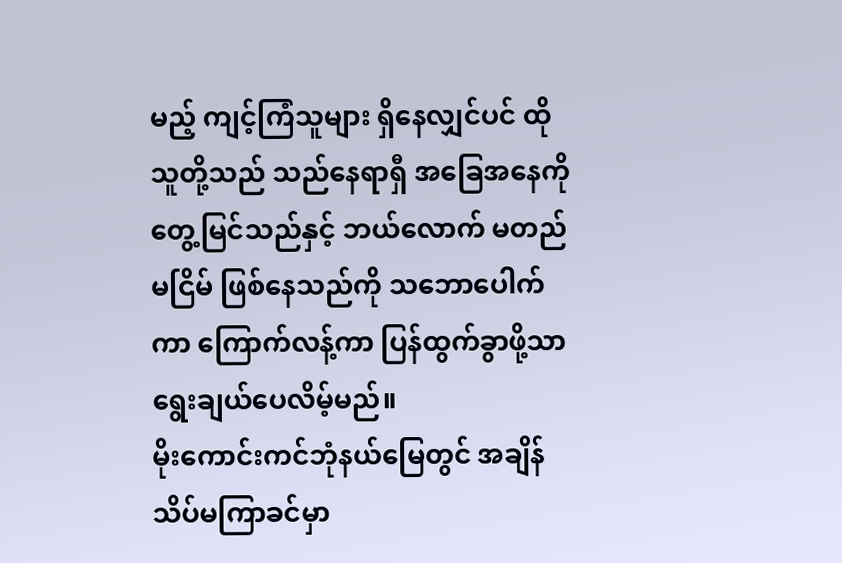မည့် ကျင့်ကြံသူများ ရှိနေလျှင်ပင် ထိုသူတို့သည် သည်နေရာရှီ အခြေအနေကို တွေ့မြင်သည်နှင့် ဘယ်လောက် မတည်မငြိမ် ဖြစ်နေသည်ကို သဘောပေါက်ကာ ကြောက်လန့်ကာ ပြန်ထွက်ခွာဖို့သာ ရွေးချယ်ပေလိမ့်မည်။
မိုးကောင်းကင်ဘုံနယ်မြေတွင် အချိန်သိပ်မကြာခင်မှာ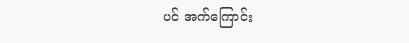ပင် အက်ကြောင်း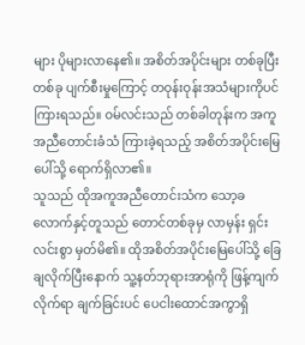များ ပိုများလာနေ၏။ အစိတ်အပိုင်းများ တစ်ခုပြီးတစ်ခု ပျက်စီးမှုကြောင့် တဝုန်းဝုန်းအသံများကိုပင် ကြားရသည်။ ဝမ်လင်းသည် တစ်ခါတုန်းက အကူအညီတောင်းခံသံ ကြားခဲ့ရသည့် အစိတ်အပိုင်းမြေပေါ်သို့ ရောက်ရှိလာ၏။
သူသည် ထိုအကူအညီတောင်းသံက သော့ခလောက်နှင့်တူသည် တောင်တစ်ခုမှ လာမှန်း ရှင်းလင်းစွာ မှတ်မိ၏။ ထိုအစိတ်အပိုင်းမြေပေါ်သို့ ခြေချလိုက်ပြီးနောက် သူ့နတ်ဘုရားအာရုံကို ဖြန့်ကျက်လိုက်ရာ ချက်ခြင်းပင် ပေငါးထောင်အကွာရှိ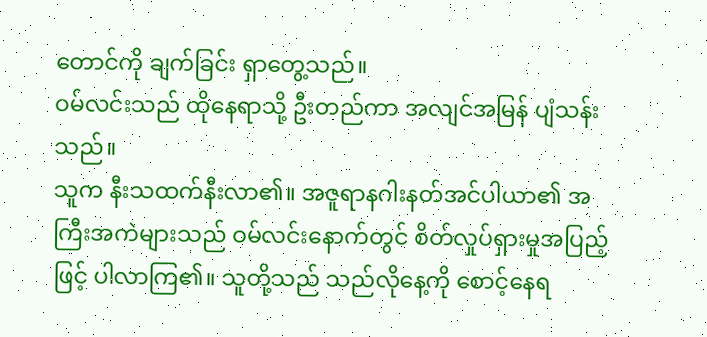တောင်ကို ချက်ခြင်း ရှာတွေ့သည်။
ဝမ်လင်းသည် ထိုနေရာသို့ ဦးတည်ကာ အလျင်အမြန် ပျံသန်းသည်။
သူက နီးသထက်နီးလာ၏။ အဇူရာနဂါးနတ်အင်ပါယာ၏ အကြီးအကဲများသည် ဝမ်လင်းနောက်တွင် စိတ်လှုပ်ရှားမှုအပြည့်ဖြင့် ပါလာကြ၏။ သူတို့သည် သည်လိုနေ့ကို စောင့်နေရ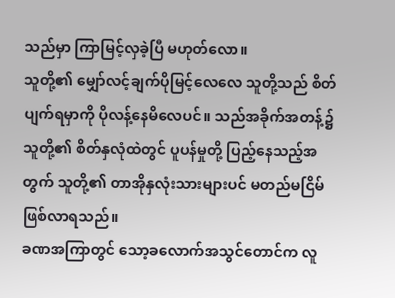သည်မှာ ကြာမြင့်လှခဲ့ပြီ မဟုတ်လော။
သူတို့၏ မျှော်လင့်ချက်ပိုမြင့်လေလေ သူတို့သည် စိတ်ပျက်ရမှာကို ပိုလန့်နေမိလေပင်။ သည်အခိုက်အတန့်၌ သူတို့၏ စိတ်နှလုံထဲတွင် ပူပန်မှုတို့ ပြည့်နေသည့်အတွက် သူတို့၏ တာအိုနှလုံးသားများပင် မတည်မငြိမ် ဖြစ်လာရသည်။
ခဏအကြာတွင် သော့ခလောက်အသွင်တောင်က လူ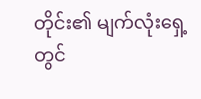တိုင်း၏ မျက်လုံးရှေ့တွင်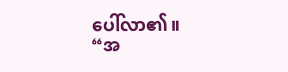ပေါ်လာ၏။
“အ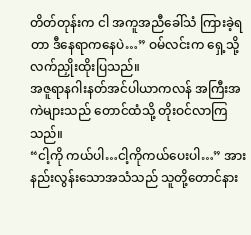တိတ်တုန်းက ငါ အကူအညီခေါ်သံ ကြားခဲ့ရတာ ဒီနေရာကနေပဲ…” ဝမ်လင်းက ရှေ့သို့ လက်ညှိုးထိုးပြသည်။
အဇူရာနဂါးနတ်အင်ပါယာကလန် အကြီးအကဲများသည် တောင်ထံသို့ တိုးဝင်လာကြသည်။
“ငါ့ကို ကယ်ပါ…ငါ့ကိုကယ်ပေးပါ…” အားနည်းလွန်းသောအသံသည် သူတို့တောင်နား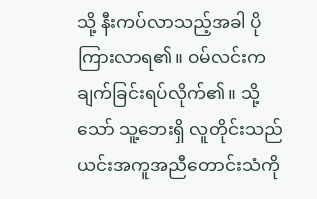သို့ နီးကပ်လာသည့်အခါ ပိုကြားလာရ၏။ ဝမ်လင်းက ချက်ခြင်းရပ်လိုက်၏။ သို့သော် သူ့ဘေးရှိ လူတိုင်းသည် ယင်းအကူအညီတောင်းသံကို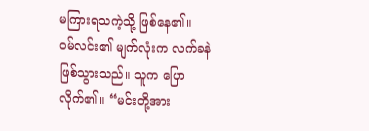မကြားရသကဲ့သို့ ဖြစ်နေ၏။
ဝမ်လင်း၏ မျက်လုံးက လက်ခနဲ ဖြစ်သွားသည်။ သူက ပြောလိုက်၏။ “မင်းတို့အား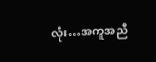လုံး…အကူအညီ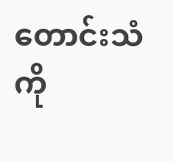တောင်းသံကို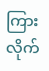ကြားလိုက်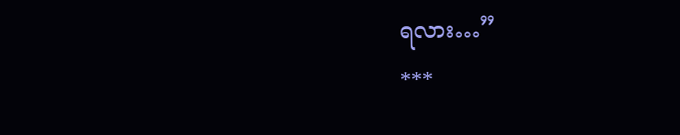ရလား…”
***